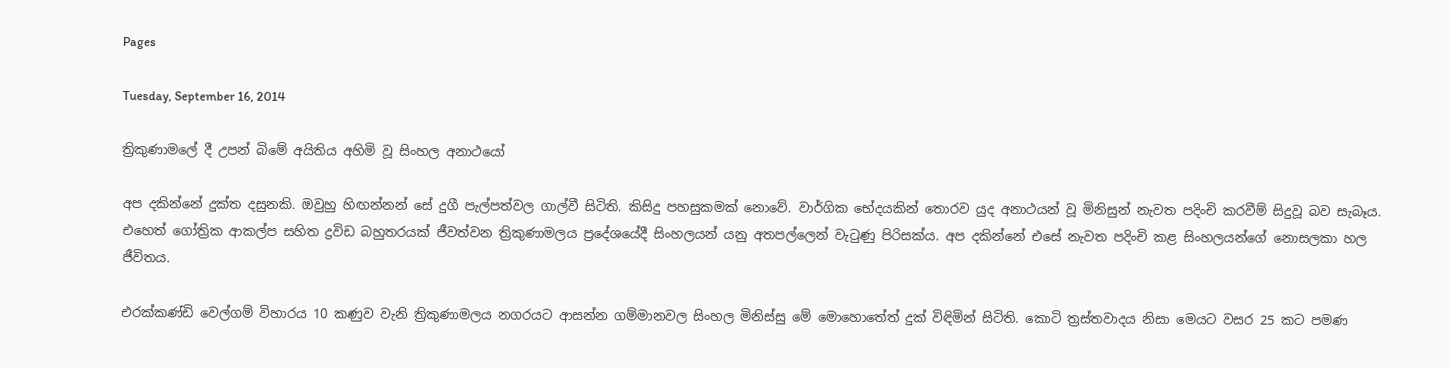Pages

Tuesday, September 16, 2014

ත්‍රිකුණාමලේ දී උපන් බිමේ අයිතිය අහිමි වූ සිංහල අනාථයෝ

අප දකින්නේ දුක්‌ත දසුනකි. ඔවුහු හිඟන්නන් සේ දුගී පැල්පත්වල ගාල්වී සිටිති. කිසිදු පහසුකමක්‌ නොවේ. වාර්ගික භේදයකින් තොරව යුද අනාථයන් වූ මිනිසුන් නැවත පදිංචි කරවීම් සිදුවූ බව සැබෑය. එහෙත් ගෝත්‍රික ආකල්ප සහිත ද්‍රවිඩ බහුතරයක්‌ ජීවත්වන ත්‍රිකුණාමලය ප්‍රදේශයේදී සිංහලයන් යනු අතපල්ලෙන් වැටුණු පිරිසක්‌ය. අප දකින්නේ එසේ නැවත පදිංචි කළ සිංහලයන්ගේ නොසලකා හල ජීවිතය.

එරක්‌කණ්‌ඩි වෙල්ගම් විහාරය 10 කණුව වැනි ත්‍රිකුණාමලය නගරයට ආසන්න ගම්මානවල සිංහල මිනිස්‌සු මේ මොහොතේත් දුක්‌ විඳිමින් සිටිති. කොටි ත්‍රස්‌තවාදය නිසා මෙයට වසර 25 කට පමණ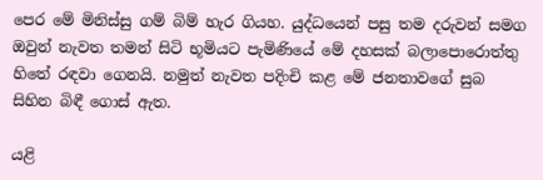පෙර මේ මිනිස්‌සු ගම් බිම් හැර ගියහ. යුද්ධයෙන් පසු තම දරුවන් සමග ඔවුන් නැවත තමන් සිටි භූමියට පැමිණියේ මේ දහසක්‌ බලාපොරොත්තු හිතේ රඳවා ගෙනයි. නමුත් නැවත පදිංචි කළ මේ ජනතාවගේ සුබ සිහින බිඳී ගොස්‌ ඇත.

යළි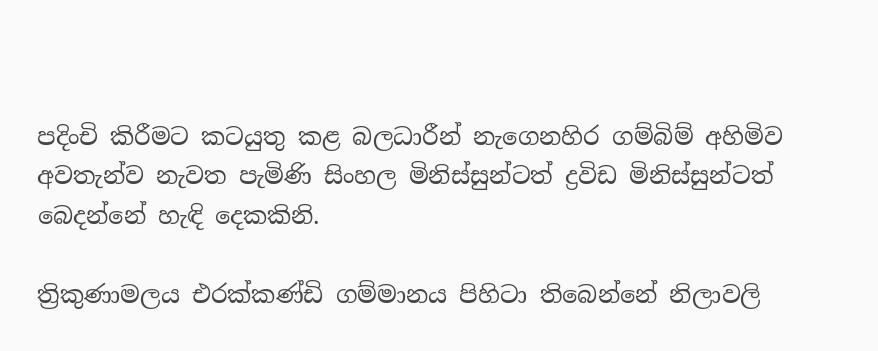පදිංචි කිරීමට කටයුතු කළ බලධාරීන් නැගෙනහිර ගම්බිම් අහිමිව අවතැන්ව නැවත පැමිණි සිංහල මිනිස්‌සුන්ටත් ද්‍රවිඩ මිනිස්‌සුන්ටත් බෙදන්නේ හැඳි දෙකකිනි.

ත්‍රිකුණාමලය එරක්‌කණ්‌ඩි ගම්මානය පිහිටා තිබෙන්නේ නිලාවලි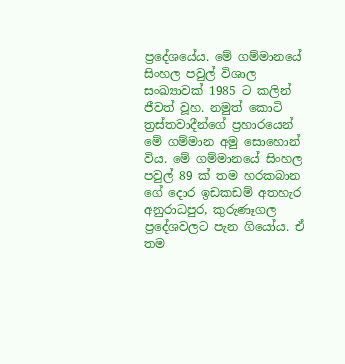ප්‍රදේශයේය. මේ ගම්මානයේ සිංහල පවුල් විශාල සංඛ්‍යාවක්‌ 1985 ට කලින් ජීවත් වූහ. නමුත් කොටි ත්‍රස්‌තවාදීන්ගේ ප්‍රහාරයෙන් මේ ගම්මාන අමු සොහොන් විය. මේ ගම්මානයේ සිංහල පවුල් 89 ක්‌ තම හරකබාන ගේ දොර ඉඩකඩම් අතහැර අනුරාධපුර, කුරුණෑගල ප්‍රදේශවලට පැන ගියෝය. ඒ තම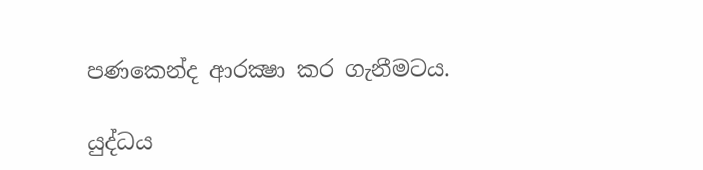පණකෙන්ද ආරක්‍ෂා කර ගැනීමටය.

යුද්ධය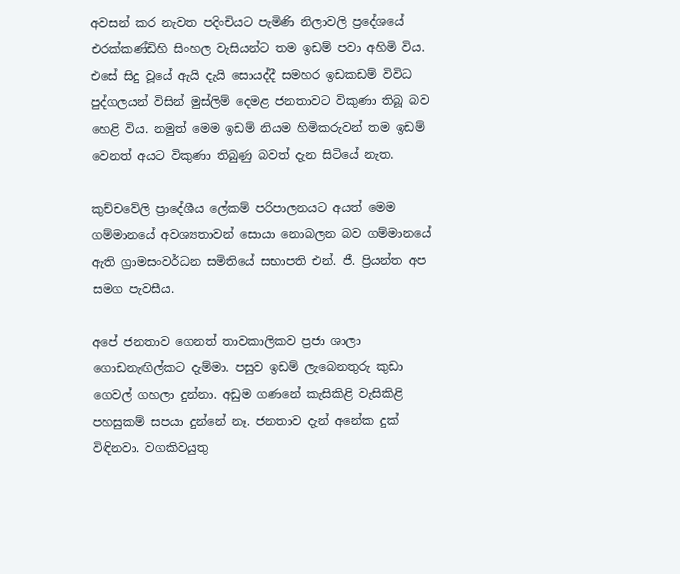අවසන් කර නැවත පදිංචියට පැමිණි නිලාවලි ප්‍රදේශයේ එරක්‌කණ්‌ඩිහි සිංහල වැසියන්ට තම ඉඩම් පවා අහිමි විය. එසේ සිදු වූයේ ඇයි දැයි සොයද්දී සමහර ඉඩකඩම් විවිධ පුද්ගලයන් විසින් මුස්‌ලිම් දෙමළ ජනතාවට විකුණා තිබූ බව හෙළි විය. නමුත් මෙම ඉඩම් නියම හිමිකරුවන් තම ඉඩම් වෙනත් අයට විකුණා තිබුණු බවත් දැන සිටියේ නැත.

කුච්චවේලි ප්‍රාදේශීය ලේකම් පරිපාලනයට අයත් මෙම ගම්මානයේ අවශ්‍යතාවන් සොයා නොබලන බව ගම්මානයේ ඇති ග්‍රාමසංවර්ධන සමිතියේ සභාපති එන්. ජී. ප්‍රියන්ත අප සමග පැවසීය.

අපේ ජනතාව ගෙනත් තාවකාලිකව ප්‍රජා ශාලා ගොඩනැඟිල්කට දැම්මා. පසුව ඉඩම් ලැබෙනතුරු කුඩා ගෙවල් ගහලා දුන්නා. අඩුම ගණනේ කැසිකිළි වැසිකිළි පහසුකම් සපයා දුන්නේ නෑ. ජනතාව දැන් අනේක දුක්‌ විඳිනවා. වගකිවයුතු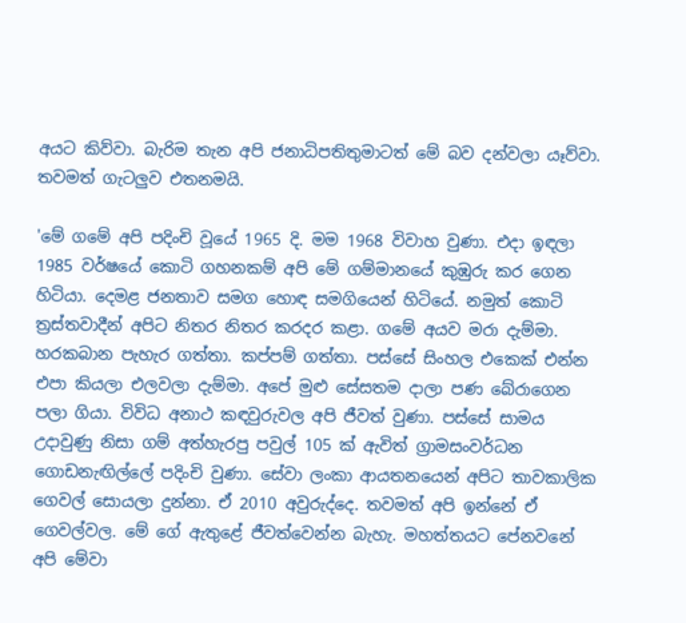අයට කිව්වා. බැරිම තැන අපි ජනාධිපතිතුමාටත් මේ බව දන්වලා යෑව්වා. තවමත් ගැටලුව එතනමයි.

'මේ ගමේ අපි පදිංචි වූයේ 1965 දි. මම 1968 විවාහ වුණා. එදා ඉඳලා 1985 වර්ෂයේ කොටි ගහනකම් අපි මේ ගම්මානයේ කුඹුරු කර ගෙන හිටියා. දෙමළ ජනතාව සමග හොඳ සමගියෙන් හිටියේ. නමුත් කොටි ත්‍රස්‌තවාදීන් අපිට නිතර නිතර කරදර කළා. ගමේ අයව මරා දැම්මා. හරකබාන පැහැර ගත්තා. කප්පම් ගත්තා. පස්‌සේ සිංහල එකෙක්‌ එන්න එපා කියලා එලවලා දැම්මා. අපේ මුළු සේසතම දාලා පණ බේරාගෙන පලා ගියා. විවිධ අනාථ කඳවුරුවල අපි ජීවත් වුණා. පස්‌සේ සාමය උදාවුණු නිසා ගම් අත්හැරපු පවුල් 105 ක්‌ ඇවිත් ග්‍රාමසංවර්ධන ගොඩනැඟිල්ලේ පදිංචි වුණා. සේවා ලංකා ආයතනයෙන් අපිට තාවකාලික ගෙවල් සොයලා දුන්නා. ඒ 2010 අවුරුද්දෙ. තවමත් අපි ඉන්නේ ඒ ගෙවල්වල. මේ ගේ ඇතුළේ ජීවත්වෙන්න බැහැ. මහත්තයට පේනවනේ අපි මේවා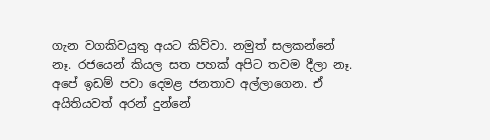ගැන වගකිවයුතු අයට කිව්වා. නමුත් සලකන්නේ නෑ. රජයෙන් කියල සත පහක්‌ අපිට තවම දීලා නෑ. අපේ ඉඩම් පවා දෙමළ ජනතාව අල්ලාගෙන. ඒ අයිතියවත් අරන් දුන්නේ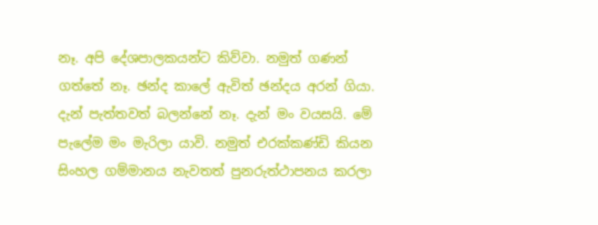නෑ. අපි දේශපාලකයන්ට කිව්වා. නමුත් ගණන් ගත්තේ නෑ. ඡන්ද කාලේ ඇවිත් ඡන්දය අරන් ගියා. දැන් පැත්තවත් බලන්නේ නෑ. දැන් මං වයසයි. මේ පැලේම මං මැරිලා යාවි. නමුත් එරක්‌කණ්‌ඩි කියන සිංහල ගම්මානය නැවතත් පුනරුත්ථාපනය කරලා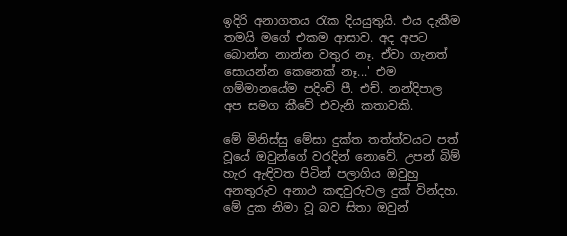ඉදිරි අනාගතය රැක දියයුතුයි. එය දැකීම තමයි මගේ එකම ආසාව. අද අපට බොන්න නාන්න වතුර නෑ. ඒවා ගැනත් සොයන්න කෙනෙක්‌ නෑ...' එම ගම්මානයේම පදිංචි පී. එච්. නන්දිපාල අප සමග කීවේ එවැනි කතාවකි.

මේ මිනිස්‌සු මේසා දුක්‌ත තත්ත්වයට පත් වූයේ ඔවුන්ගේ වරදින් නොවේ. උපන් බිම් හැර ඇඳිවත පිටින් පලාගිය ඔවුහු අනතුරුව අනාථ කඳවුරුවල දුක්‌ වින්දහ. මේ දුක නිමා වූ බව සිතා ඔවුන්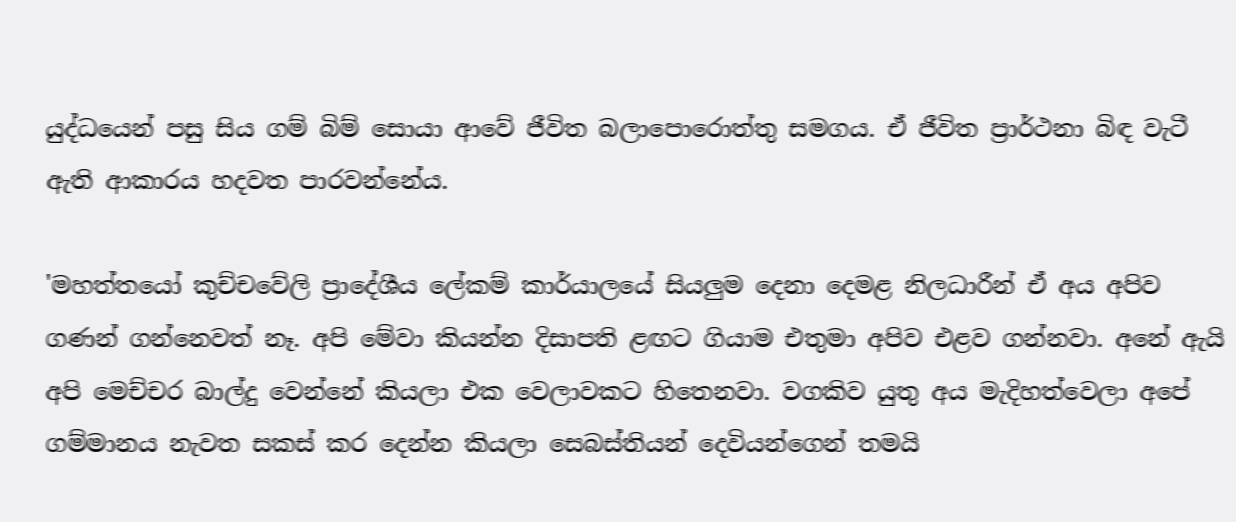යුද්ධයෙන් පසු සිය ගම් බිම් සොයා ආවේ ජීවිත බලාපොරොත්තු සමගය. ඒ ජීවිත ප්‍රාර්ථනා බිඳ වැටී ඇති ආකාරය හදවත පාරවන්නේය.

'මහත්තයෝ කුච්චවේලි ප්‍රාදේශීය ලේකම් කාර්යාලයේ සියලුම දෙනා දෙමළ නිලධාරීන් ඒ අය අපිව ගණන් ගන්නෙවත් නෑ. අපි මේවා කියන්න දිසාපති ළඟට ගියාම එතුමා අපිව එළව ගන්නවා. අනේ ඇයි අපි මෙච්චර බාල්දු වෙන්නේ කියලා එක වෙලාවකට හිතෙනවා. වගකිව යුතු අය මැදිහත්වෙලා අපේ ගම්මානය නැවත සකස්‌ කර දෙන්න කියලා සෙබස්‌තියන් දෙවියන්ගෙන් තමයි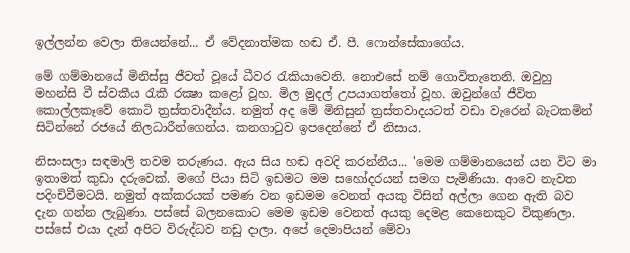ඉල්ලන්න වෙලා තියෙන්නේ... ඒ වේදනාත්මක හඬ ඒ. පී. ෆොන්සේකාගේය.

මේ ගම්මානයේ මිනිස්‌සු ජීවත් වූයේ ධීවර රැකියාවෙනි. නොඑසේ නම් ගොවිතැතෙනි. ඔවුහු මහන්සි වී ස්‌වකීය රැකී රක්‍ෂා කළෝ වූහ. මිල මුදල් උපයාගත්තෝ වූහ. ඔවුන්ගේ ජීවිත කොල්ලකෑවේ කොටි ත්‍රස්‌තවාදීන්ය. නමුත් අද මේ මිනිසුන් ත්‍රස්‌තවාදයටත් වඩා වැරෙන් බැටකමින් සිටින්නේ රජයේ නිලධාරීන්ගෙන්ය. කනගාටුව ඉපදෙන්නේ ඒ නිසාය.

නිසංසලා සඳමාලි තවම තරුණය. ඇය සිය හඬ අවදි කරන්නීය... 'මෙම ගම්මානයෙන් යන විට මා ඉතාමත් කුඩා දරුවෙක්‌. මගේ පියා සිටි ඉඩමට මම සහෝදරයන් සමග පැමිණියා. ආවෙ නැවත පදිංචිවීමටයි. නමුත් අක්‌කරයක්‌ පමණ වන ඉඩමම වෙනත් අයකු විසින් අල්ලා ගෙන ඇති බව දැන ගන්න ලැබුණා. පස්‌සේ බලනකොට මෙම ඉඩම වෙනත් අයකු දෙමළ කෙනෙකුට විකුණලා. පස්‌සේ එයා දැන් අපිට විරුද්ධව නඩු දාලා. අපේ දෙමාපියන් මේවා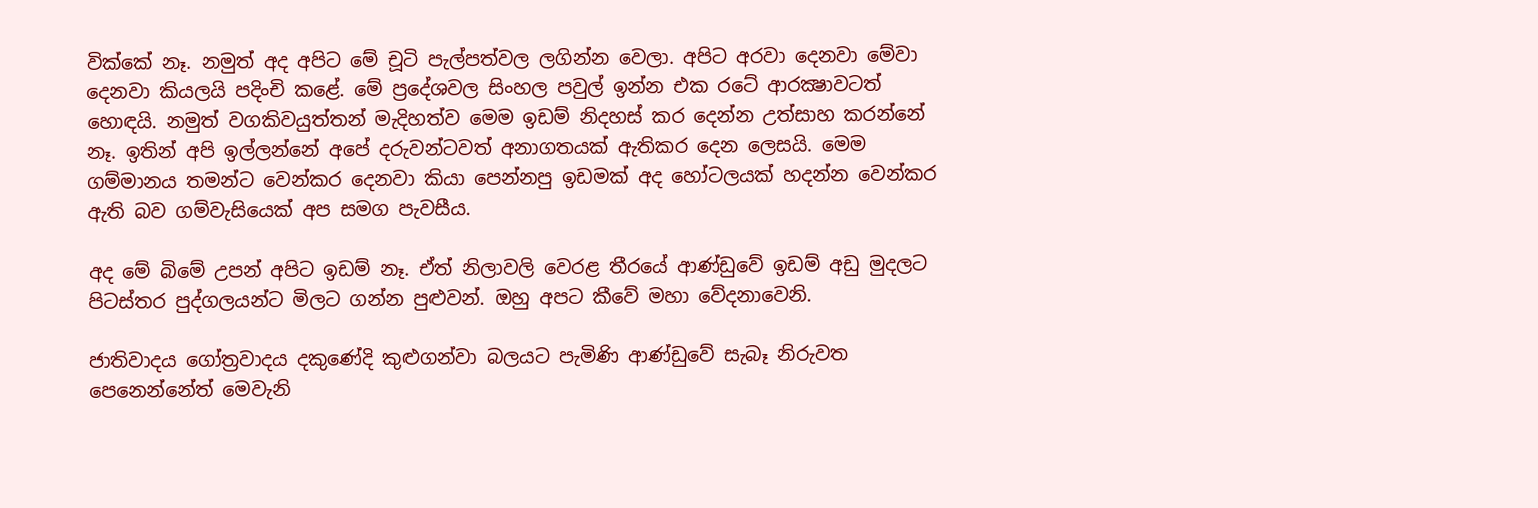වික්‌කේ නෑ. නමුත් අද අපිට මේ චූටි පැල්පත්වල ලගින්න වෙලා. අපිට අරවා දෙනවා මේවා දෙනවා කියලයි පදිංචි කළේ. මේ ප්‍රදේශවල සිංහල පවුල් ඉන්න එක රටේ ආරක්‍ෂාවටත් හොඳයි. නමුත් වගකිවයුත්තන් මැදිහත්ව මෙම ඉඩම් නිදහස්‌ කර දෙන්න උත්සාහ කරන්නේ නෑ. ඉතින් අපි ඉල්ලන්නේ අපේ දරුවන්ටවත් අනාගතයක්‌ ඇතිකර දෙන ලෙසයි. මෙම ගම්මානය තමන්ට වෙන්කර දෙනවා කියා පෙන්නපු ඉඩමක්‌ අද හෝටලයක්‌ හදන්න වෙන්කර ඇති බව ගම්වැසියෙක්‌ අප සමග පැවසීය.

අද මේ බිමේ උපන් අපිට ඉඩම් නෑ. ඒත් නිලාවලි වෙරළ තීරයේ ආණ්‌ඩුවේ ඉඩම් අඩු මුදලට පිටස්‌තර පුද්ගලයන්ට මිලට ගන්න පුළුවන්. ඔහු අපට කීවේ මහා වේදනාවෙනි.

ජාතිවාදය ගෝත්‍රවාදය දකුණේදි කුළුගන්වා බලයට පැමිණි ආණ්‌ඩුවේ සැබෑ නිරුවත පෙනෙන්නේත් මෙවැනි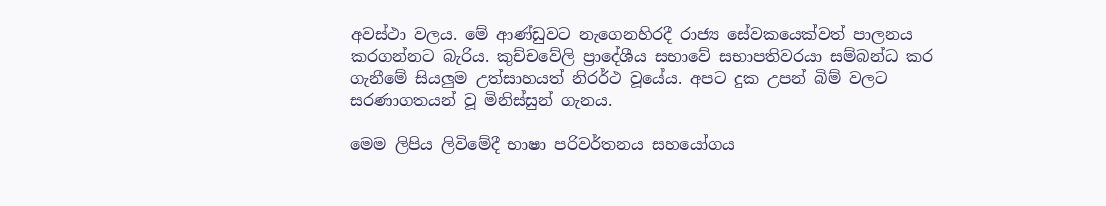අවස්‌ථා වලය. මේ ආණ්‌ඩුවට නැගෙනහිරදී රාජ්‍ය සේවකයෙක්‌වත් පාලනය කරගන්නට බැරිය. කුච්චවේලි ප්‍රාදේශීය සභාවේ සභාපතිවරයා සම්බන්ධ කර ගැනීමේ සියලුම උත්සාහයත් නිරර්ථ වූයේය. අපට දුක උපන් බිම් වලට සරණාගතයන් වූ මිනිස්‌සුන් ගැනය.

මෙම ලිපිය ලිවිමේදී භාෂා පරිවර්තනය සහයෝගය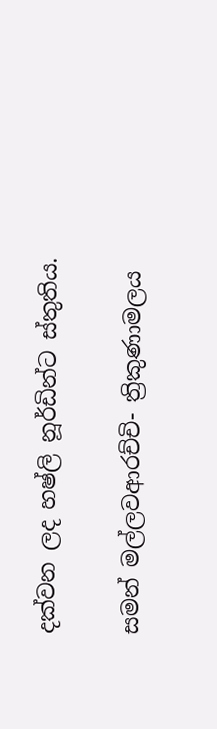දක්‌වන ලද හෂ්ලි නූර්ඩින්ට ස්‌තුතිය.

සමන් මල්ලවආරච්චි- ත්‍රිකුණාමලය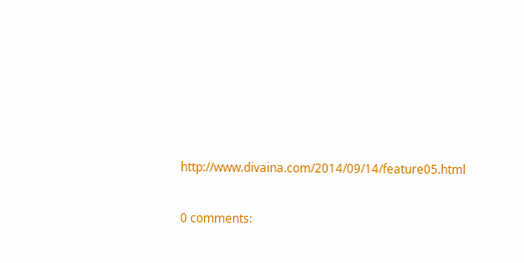http://www.divaina.com/2014/09/14/feature05.html

0 comments: